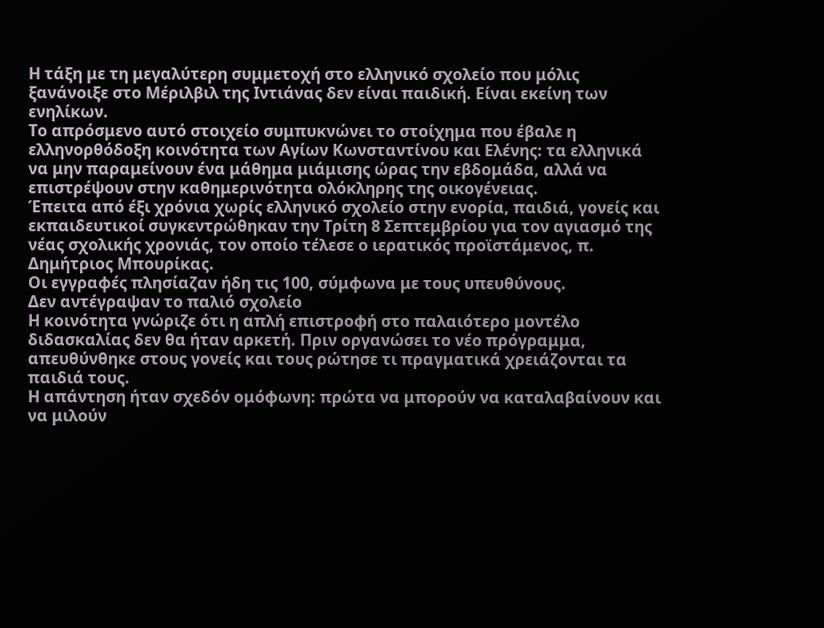Η τάξη με τη μεγαλύτερη συμμετοχή στο ελληνικό σχολείο που μόλις ξανάνοιξε στο Μέριλβιλ της Ιντιάνας δεν είναι παιδική. Είναι εκείνη των ενηλίκων.
Το απρόσμενο αυτό στοιχείο συμπυκνώνει το στοίχημα που έβαλε η ελληνορθόδοξη κοινότητα των Αγίων Κωνσταντίνου και Ελένης: τα ελληνικά να μην παραμείνουν ένα μάθημα μιάμισης ώρας την εβδομάδα, αλλά να επιστρέψουν στην καθημερινότητα ολόκληρης της οικογένειας.
Έπειτα από έξι χρόνια χωρίς ελληνικό σχολείο στην ενορία, παιδιά, γονείς και εκπαιδευτικοί συγκεντρώθηκαν την Τρίτη 8 Σεπτεμβρίου για τον αγιασμό της νέας σχολικής χρονιάς, τον οποίο τέλεσε ο ιερατικός προϊστάμενος, π. Δημήτριος Μπουρίκας.
Οι εγγραφές πλησίαζαν ήδη τις 100, σύμφωνα με τους υπευθύνους.
Δεν αντέγραψαν το παλιό σχολείο
Η κοινότητα γνώριζε ότι η απλή επιστροφή στο παλαιότερο μοντέλο διδασκαλίας δεν θα ήταν αρκετή. Πριν οργανώσει το νέο πρόγραμμα, απευθύνθηκε στους γονείς και τους ρώτησε τι πραγματικά χρειάζονται τα παιδιά τους.
Η απάντηση ήταν σχεδόν ομόφωνη: πρώτα να μπορούν να καταλαβαίνουν και να μιλούν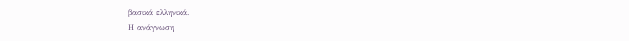βασικά ελληνικά.
Η ανάγνωση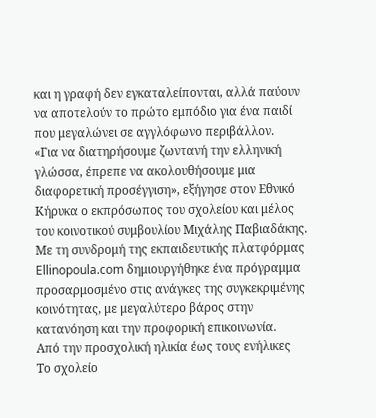και η γραφή δεν εγκαταλείπονται, αλλά παύουν να αποτελούν το πρώτο εμπόδιο για ένα παιδί που μεγαλώνει σε αγγλόφωνο περιβάλλον.
«Για να διατηρήσουμε ζωντανή την ελληνική γλώσσα, έπρεπε να ακολουθήσουμε μια διαφορετική προσέγγιση», εξήγησε στον Εθνικό Κήρυκα ο εκπρόσωπος του σχολείου και μέλος του κοινοτικού συμβουλίου Μιχάλης Παβιαδάκης.
Με τη συνδρομή της εκπαιδευτικής πλατφόρμας Ellinopoula.com δημιουργήθηκε ένα πρόγραμμα προσαρμοσμένο στις ανάγκες της συγκεκριμένης κοινότητας, με μεγαλύτερο βάρος στην κατανόηση και την προφορική επικοινωνία.
Από την προσχολική ηλικία έως τους ενήλικες
Το σχολείο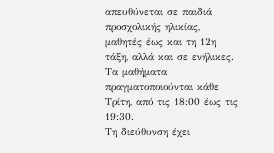απευθύνεται σε παιδιά προσχολικής ηλικίας, μαθητές έως και τη 12η τάξη, αλλά και σε ενήλικες. Τα μαθήματα πραγματοποιούνται κάθε Τρίτη, από τις 18:00 έως τις 19:30.
Τη διεύθυνση έχει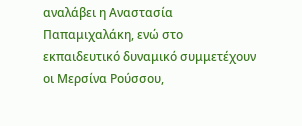αναλάβει η Αναστασία Παπαμιχαλάκη, ενώ στο εκπαιδευτικό δυναμικό συμμετέχουν οι Μερσίνα Ρούσσου,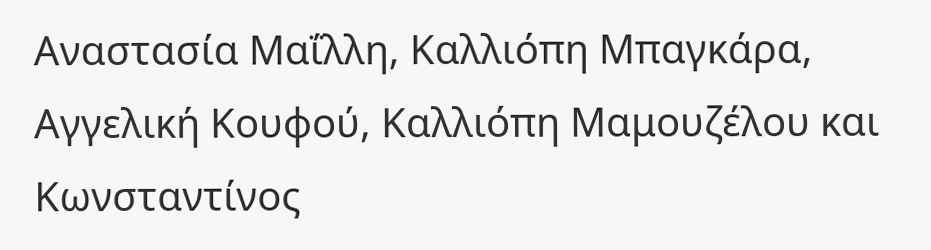Αναστασία Μαΐλλη, Καλλιόπη Μπαγκάρα, Αγγελική Κουφού, Καλλιόπη Μαμουζέλου και Κωνσταντίνος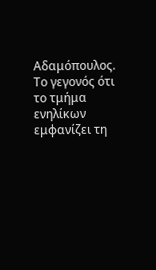Αδαμόπουλος.
Το γεγονός ότι το τμήμα ενηλίκων εμφανίζει τη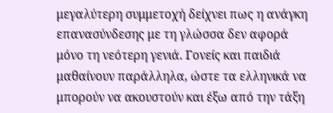μεγαλύτερη συμμετοχή δείχνει πως η ανάγκη επανασύνδεσης με τη γλώσσα δεν αφορά μόνο τη νεότερη γενιά. Γονείς και παιδιά μαθαίνουν παράλληλα, ώστε τα ελληνικά να μπορούν να ακουστούν και έξω από την τάξη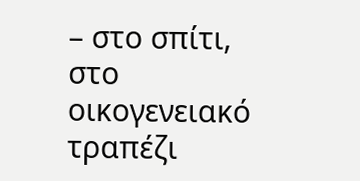– στο σπίτι, στο οικογενειακό τραπέζι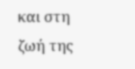και στη ζωή της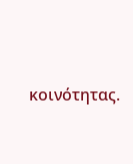κοινότητας.